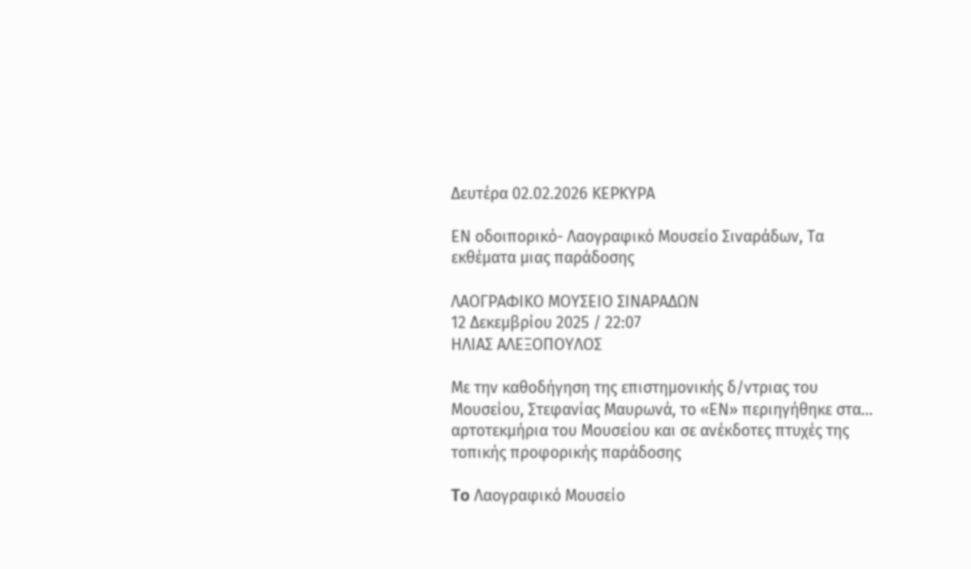Δευτέρα 02.02.2026 ΚΕΡΚΥΡΑ

ΕΝ οδοιπορικό- Λαογραφικό Μουσείο Σιναράδων, Τα εκθέματα μιας παράδοσης

ΛΑΟΓΡΑΦΙΚΟ ΜΟΥΣΕΙΟ ΣΙΝΑΡΑΔΩΝ
12 Δεκεμβρίου 2025 / 22:07
ΗΛΙΑΣ ΑΛΕΞΟΠΟΥΛΟΣ

Με την καθοδήγηση της επιστημονικής δ/ντριας του Μουσείου, Στεφανίας Μαυρωνά, το «ΕΝ» περιηγήθηκε στα... αρτοτεκμήρια του Μουσείου και σε ανέκδοτες πτυχές της τοπικής προφορικής παράδοσης

To Λαογραφικό Μουσείο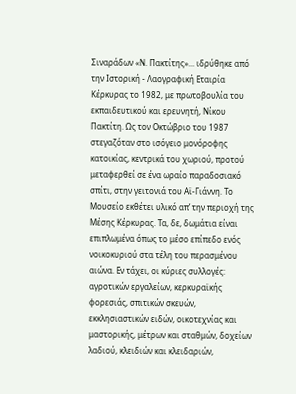Σιναράδων «Ν. Πακτίτης»... ιδρύθηκε από την Ιστορική - Λαογραφική Εταιρία Κέρκυρας το 1982, με πρωτοβουλία του εκπαιδευτικού και ερευνητή, Νίκου Πακτίτη. Ως τον Οκτώβριο του 1987 στεγαζόταν στο ισόγειο μονόροφης κατοικίας, κεντρικά του χωριού, προτού μεταφερθεί σε ένα ωραίο παραδοσιακό σπίτι, στην γειτονιά του Αϊ-Γιάννη. Το Μουσείο εκθέτει υλικό απ’ την περιοχή της Μέσης Κέρκυρας. Τα, δε, δωμάτια είναι επιπλωμένα όπως το μέσο επίπεδο ενός νοικοκυριού στα τέλη του περασμένου αιώνα. Εν τάχει, οι κύριες συλλογές: αγροτικών εργαλείων, κερκυραϊκής φορεσιάς, σπιτικών σκευών, εκκλησιαστικών ειδών, οικοτεχνίας και μαστορικής, μέτρων και σταθμών, δοχείων λαδιού, κλειδιών και κλειδαριών,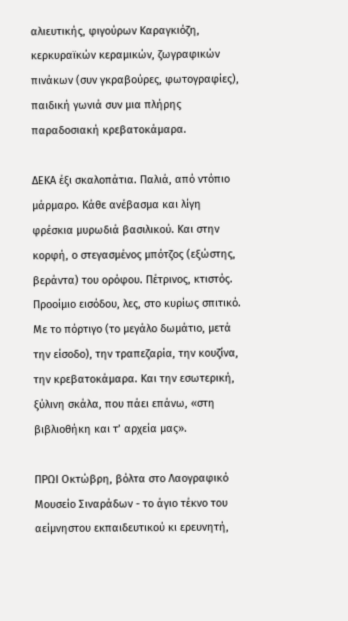αλιευτικής, φιγούρων Καραγκιόζη, κερκυραϊκών κεραμικών, ζωγραφικών πινάκων (συν γκραβούρες, φωτογραφίες), παιδική γωνιά συν μια πλήρης παραδοσιακή κρεβατοκάμαρα.

ΔΕΚΑ έξι σκαλοπάτια. Παλιά, από ντόπιο μάρμαρο. Κάθε ανέβασμα και λίγη φρέσκια μυρωδιά βασιλικού. Και στην κορφή, ο στεγασμένος μπότζος (εξώστης, βεράντα) του ορόφου. Πέτρινος, κτιστός. Προοίμιο εισόδου, λες, στο κυρίως σπιτικό. Με το πόρτιγο (το μεγάλο δωμάτιο, μετά την είσοδο), την τραπεζαρία, την κουζίνα, την κρεβατοκάμαρα. Και την εσωτερική, ξύλινη σκάλα, που πάει επάνω, «στη βιβλιοθήκη και τ’ αρχεία μας».

ΠΡΩΙ Οκτώβρη, βόλτα στο Λαογραφικό Μουσείο Σιναράδων - το άγιο τέκνο του αείμνηστου εκπαιδευτικού κι ερευνητή,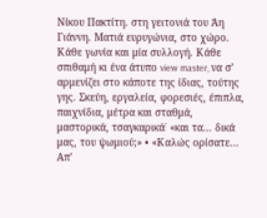Νίκου Πακτίτη. στη γειτονιά του Άη Γιάννη. Ματιά ευρυγώνια, στο χώρο. Κάθε γωνία και μία συλλογή. Κάθε σπιθαμή κι ένα άτυπο view master, να σ’ αρμενίζει στο κάποτε της ίδιας, τούτης γης. Σκεύη, εργαλεία, φορεσιές, έπιπλα, παιχνίδια, μέτρα και σταθμά, μαστορικά, τσαγκαρικά˙ «και τα... δικά μας, του ψωμιού;» • «Καλώς ορίσατε... Απ’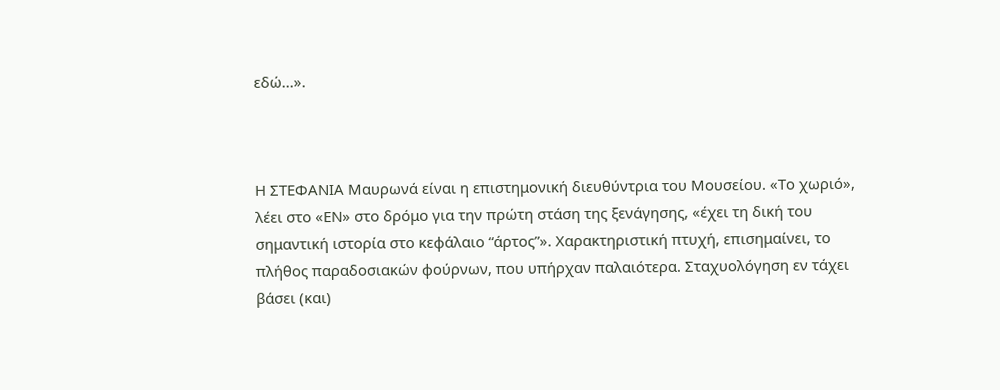εδώ...».



Η ΣΤΕΦΑΝΙΑ Μαυρωνά είναι η επιστημονική διευθύντρια του Μουσείου. «Το χωριό», λέει στο «ΕΝ» στο δρόμο για την πρώτη στάση της ξενάγησης, «έχει τη δική του σημαντική ιστορία στο κεφάλαιο “άρτος”». Χαρακτηριστική πτυχή, επισημαίνει, το πλήθος παραδοσιακών φούρνων, που υπήρχαν παλαιότερα. Σταχυολόγηση εν τάχει βάσει (και)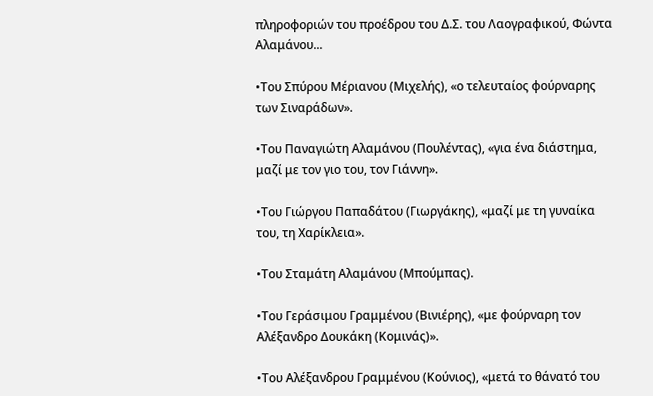πληροφοριών του προέδρου του Δ.Σ. του Λαογραφικού, Φώντα Αλαμάνου...

•Του Σπύρου Μέριανου (Μιχελής), «ο τελευταίος φούρναρης των Σιναράδων».

•Του Παναγιώτη Αλαμάνου (Πουλέντας), «για ένα διάστημα, μαζί με τον γιο του, τον Γιάννη».

•Του Γιώργου Παπαδάτου (Γιωργάκης), «μαζί με τη γυναίκα του, τη Χαρίκλεια».

•Του Σταμάτη Αλαμάνου (Μπούμπας).

•Του Γεράσιμου Γραμμένου (Βινιέρης), «με φούρναρη τον Αλέξανδρο Δουκάκη (Κομινάς)».

•Του Αλέξανδρου Γραμμένου (Κούνιος), «μετά το θάνατό του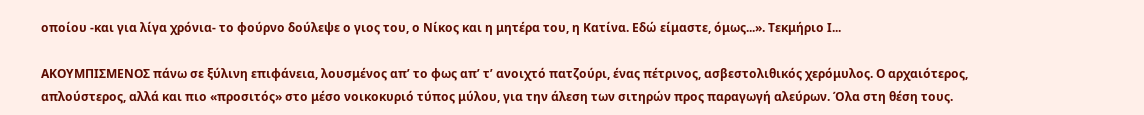οποίου -και για λίγα χρόνια- το φούρνο δούλεψε ο γιος του, ο Νίκος και η μητέρα του, η Κατίνα. Εδώ είμαστε, όμως...». Τεκμήριο Ι...

ΑΚΟΥΜΠΙΣΜΕΝΟΣ πάνω σε ξύλινη επιφάνεια, λουσμένος απ’ το φως απ’ τ’ ανοιχτό πατζούρι, ένας πέτρινος, ασβεστολιθικός χερόμυλος. Ο αρχαιότερος, απλούστερος, αλλά και πιο «προσιτός» στο μέσο νοικοκυριό τύπος μύλου, για την άλεση των σιτηρών προς παραγωγή αλεύρων. Όλα στη θέση τους.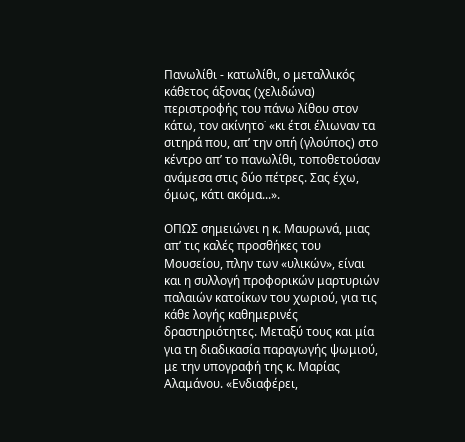Πανωλίθι - κατωλίθι, ο μεταλλικός κάθετος άξονας (χελιδώνα) περιστροφής του πάνω λίθου στον κάτω, τον ακίνητο˙ «κι έτσι έλιωναν τα σιτηρά που, απ’ την οπή (γλούπος) στο κέντρο απ’ το πανωλίθι, τοποθετούσαν ανάμεσα στις δύο πέτρες. Σας έχω, όμως, κάτι ακόμα...».

ΟΠΩΣ σημειώνει η κ. Μαυρωνά, μιας απ’ τις καλές προσθήκες του Μουσείου, πλην των «υλικών», είναι και η συλλογή προφορικών μαρτυριών παλαιών κατοίκων του χωριού, για τις κάθε λογής καθημερινές δραστηριότητες. Μεταξύ τους και μία για τη διαδικασία παραγωγής ψωμιού, με την υπογραφή της κ. Μαρίας Αλαμάνου. «Ενδιαφέρει,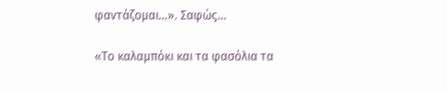φαντάζομαι...». Σαφώς...

«Το καλαμπόκι και τα φασόλια τα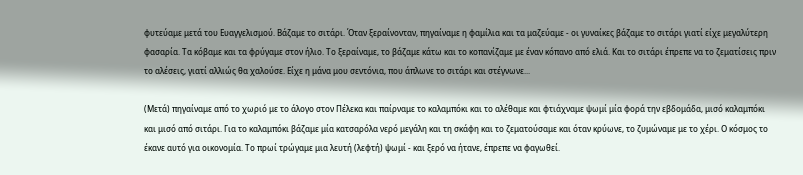φυτεύαμε μετά του Ευαγγελισμού. Βάζαμε το σιτάρι. Όταν ξεραίνονταν, πηγαίναμε η φαμίλια και τα μαζεύαμε - οι γυναίκες βάζαμε το σιτάρι γιατί είχε μεγαλύτερη φασαρία. Τα κόβαμε και τα φρύγαμε στον ήλιο. Το ξεραίναμε, το βάζαμε κάτω και το κοπανίζαμε με έναν κόπανο από ελιά. Και το σιτάρι έπρεπε να το ζεματίσεις πριν το αλέσεις, γιατί αλλιώς θα χαλούσε. Είχε η μάνα μου σεντόνια, που άπλωνε το σιτάρι και στέγνωνε...

(Μετά) πηγαίναμε από το χωριό με το άλογο στον Πέλεκα και παίρναμε το καλαμπόκι και το αλέθαμε και φτιάχναμε ψωμί μία φορά την εβδομάδα, μισό καλαμπόκι και μισό από σιτάρι. Για το καλαμπόκι βάζαμε μία κατσαρόλα νερό μεγάλη και τη σκάφη και το ζεματούσαμε και όταν κρύωνε, το ζυμώναμε με το χέρι. Ο κόσμος το έκανε αυτό για οικονομία. Το πρωί τρώγαμε μια λευτή (λεφτή) ψωμί - και ξερό να ήτανε, έπρεπε να φαγωθεί.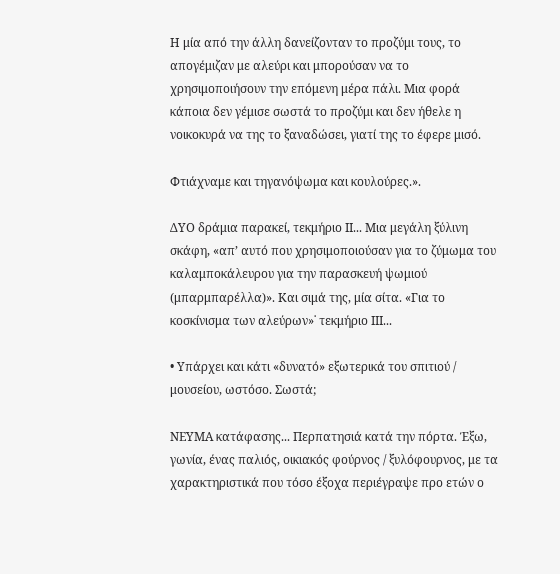Η μία από την άλλη δανείζονταν το προζύμι τους, το απογέμιζαν με αλεύρι και μπορούσαν να το χρησιμοποιήσουν την επόμενη μέρα πάλι. Μια φορά κάποια δεν γέμισε σωστά το προζύμι και δεν ήθελε η νοικοκυρά να της το ξαναδώσει, γιατί της το έφερε μισό.

Φτιάχναμε και τηγανόψωμα και κουλούρες.».

ΔΥΟ δράμια παρακεί, τεκμήριο ΙΙ... Μια μεγάλη ξύλινη σκάφη, «απ’ αυτό που χρησιμοποιούσαν για το ζύμωμα του καλαμποκάλευρου για την παρασκευή ψωμιού (μπαρμπαρέλλα)». Και σιμά της, μία σίτα. «Για το κοσκίνισμα των αλεύρων»˙ τεκμήριο ΙΙΙ...

• Υπάρχει και κάτι «δυνατό» εξωτερικά του σπιτιού / μουσείου, ωστόσο. Σωστά;

ΝΕΥΜΑ κατάφασης... Περπατησιά κατά την πόρτα. Έξω, γωνία, ένας παλιός, οικιακός φούρνος / ξυλόφουρνος, με τα χαρακτηριστικά που τόσο έξοχα περιέγραψε προ ετών ο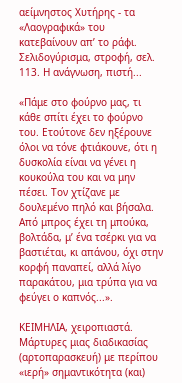αείμνηστος Χυτήρης - τα «Λαογραφικά» του κατεβαίνουν απ’ το ράφι. Σελιδογύρισμα, στροφή, σελ. 113. Η ανάγνωση, πιστή...

«Πάμε στο φούρνο μας, τι κάθε σπίτι έχει το φούρνο του. Ετούτονε δεν ηξέρουνε όλοι να τόνε φτιάκουνε, ότι η δυσκολία είναι να γένει η κουκούλα του και να μην πέσει. Τον χτίζανε με δουλεμένο πηλό και βήσαλα. Από μπρος έχει τη μπούκα, βολτάδα, μ’ ένα τσέρκι για να βαστιέται, κι απάνου, όχι στην κορφή παναπεί, αλλά λίγο παρακάτου, μια τρύπα για να φεύγει ο καπνός...».

ΚΕΙΜΗΛΙΑ, χειροπιαστά. Μάρτυρες μιας διαδικασίας (αρτοπαρασκευή) με περίπου «ιερή» σημαντικότητα (και)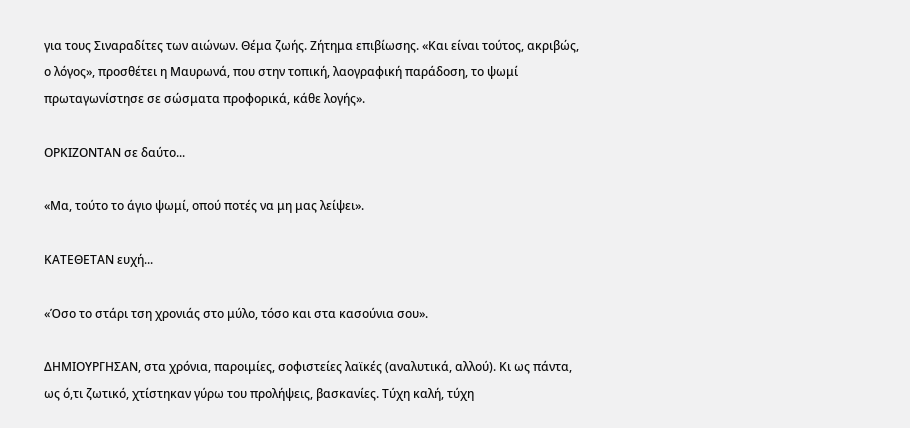για τους Σιναραδίτες των αιώνων. Θέμα ζωής. Ζήτημα επιβίωσης. «Και είναι τούτος, ακριβώς, ο λόγος», προσθέτει η Μαυρωνά, που στην τοπική, λαογραφική παράδοση, το ψωμί πρωταγωνίστησε σε σώσματα προφορικά, κάθε λογής».

ΟΡΚΙΖΟΝΤΑΝ σε δαύτο...

«Μα, τούτο το άγιο ψωμί, οπού ποτές να μη μας λείψει».

ΚΑΤΕΘΕΤΑΝ ευχή...

«Όσο το στάρι τση χρονιάς στο μύλο, τόσο και στα κασούνια σου».

ΔΗΜΙΟΥΡΓΗΣΑΝ, στα χρόνια, παροιμίες, σοφιστείες λαϊκές (αναλυτικά, αλλού). Κι ως πάντα, ως ό,τι ζωτικό, χτίστηκαν γύρω του προλήψεις, βασκανίες. Τύχη καλή, τύχη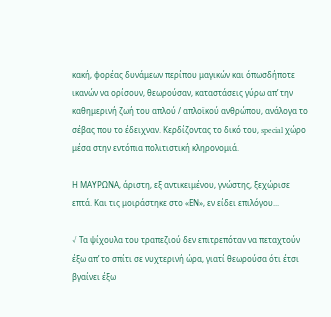κακή, φορέας δυνάμεων περίπου μαγικών και όπωσδήποτε ικανών να ορίσουν, θεωρούσαν, καταστάσεις γύρω απ’ την καθημερινή ζωή του απλού / απλοϊκού ανθρώπου, ανάλογα το σέβας που το έδειχναν. Κερδίζοντας το δικό του, special χώρο μέσα στην εντόπια πολιτιστική κληρονομιά.

Η ΜΑΥΡΩΝΑ, άριστη, εξ αντικειμένου, γνώστης, ξεχώρισε επτά. Και τις μοιράστηκε στο «ΕΝ», εν είδει επιλόγου...

√ Τα ψίχουλα του τραπεζιού δεν επιτρεπόταν να πεταχτούν έξω απ’ το σπίτι σε νυχτερινή ώρα, γιατί θεωρούσα ότι έτσι βγαίνει έξω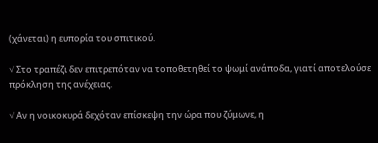(χάνεται) η ευπορία του σπιτικού.

√ Στο τραπέζι δεν επιτρεπόταν να τοποθετηθεί το ψωμί ανάποδα, γιατί αποτελούσε πρόκληση της ανέχειας.

√ Αν η νοικοκυρά δεχόταν επίσκεψη την ώρα που ζύμωνε, η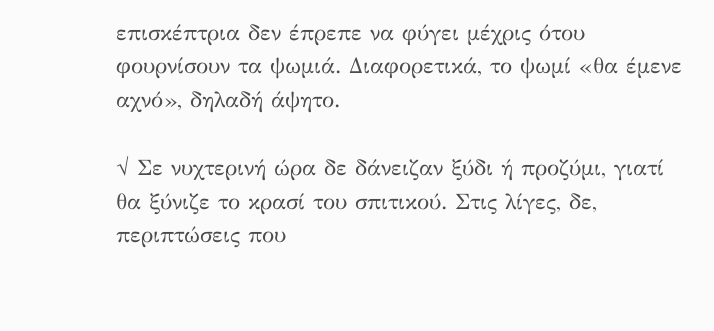επισκέπτρια δεν έπρεπε να φύγει μέχρις ότου φουρνίσουν τα ψωμιά. Διαφορετικά, το ψωμί «θα έμενε αχνό», δηλαδή άψητο.

√ Σε νυχτερινή ώρα δε δάνειζαν ξύδι ή προζύμι, γιατί θα ξύνιζε το κρασί του σπιτικού. Στις λίγες, δε, περιπτώσεις που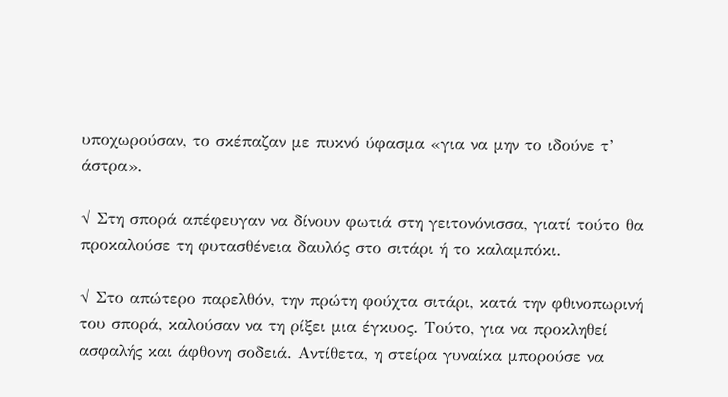υποχωρούσαν, το σκέπαζαν με πυκνό ύφασμα «για να μην το ιδούνε τ’ άστρα».

√ Στη σπορά απέφευγαν να δίνουν φωτιά στη γειτονόνισσα, γιατί τούτο θα προκαλούσε τη φυτασθένεια δαυλός στο σιτάρι ή το καλαμπόκι.

√ Στο απώτερο παρελθόν, την πρώτη φούχτα σιτάρι, κατά την φθινοπωρινή του σπορά, καλούσαν να τη ρίξει μια έγκυος. Τούτο, για να προκληθεί ασφαλής και άφθονη σοδειά. Αντίθετα, η στείρα γυναίκα μπορούσε να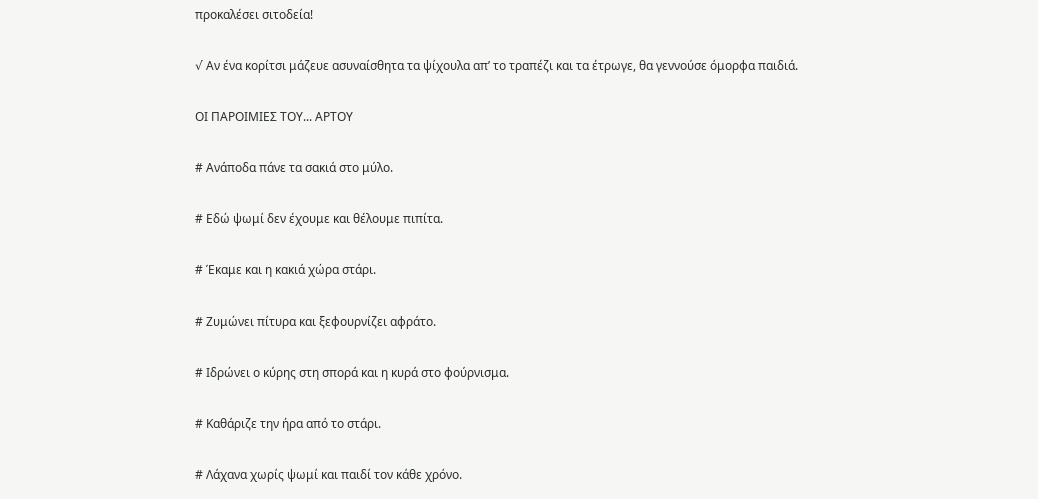προκαλέσει σιτοδεία!

√ Αν ένα κορίτσι μάζευε ασυναίσθητα τα ψίχουλα απ’ το τραπέζι και τα έτρωγε, θα γεννούσε όμορφα παιδιά.

ΟΙ ΠΑΡΟΙΜΙΕΣ ΤΟΥ... ΑΡΤΟΥ

# Ανάποδα πάνε τα σακιά στο μύλο.

# Εδώ ψωμί δεν έχουμε και θέλουμε πιπίτα.

# Έκαμε και η κακιά χώρα στάρι.

# Ζυμώνει πίτυρα και ξεφουρνίζει αφράτο.

# Ιδρώνει ο κύρης στη σπορά και η κυρά στο φούρνισμα.

# Καθάριζε την ήρα από το στάρι.

# Λάχανα χωρίς ψωμί και παιδί τον κάθε χρόνο.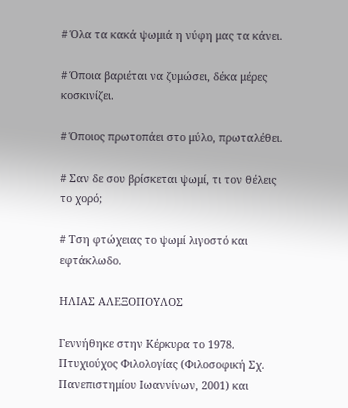# Όλα τα κακά ψωμιά η νύφη μας τα κάνει.

# Όποια βαριέται να ζυμώσει, δέκα μέρες κοσκινίζει.

# Όποιος πρωτοπάει στο μύλο, πρωταλέθει.

# Σαν δε σου βρίσκεται ψωμί, τι τον θέλεις το χορό;

# Τση φτώχειας το ψωμί λιγοστό και εφτάκλωδο.

ΗΛΙΑΣ ΑΛΕΞΟΠΟΥΛΟΣ

Γεννήθηκε στην Κέρκυρα το 1978. Πτυχιούχος Φιλολογίας (Φιλοσοφική Σχ. Πανεπιστημίου Ιωαννίνων, 2001) και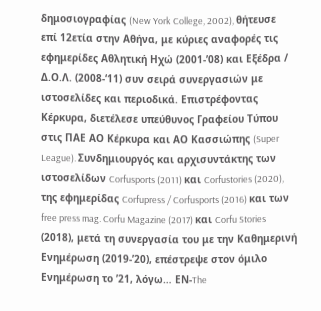δημοσιογραφίας (New York College, 2002), θήτευσε επί 12ετία στην Αθήνα, με κύριες αναφορές τις εφημερίδες Αθλητική Ηχώ (2001-’08) και Εξέδρα / Δ.Ο.Λ. (2008-‘11) συν σειρά συνεργασιών με ιστοσελίδες και περιοδικά. Επιστρέφοντας Κέρκυρα, διετέλεσε υπεύθυνος Γραφείου Τύπου στις ΠΑΕ ΑΟ Κέρκυρα και ΑΟ Κασσιώπης (Super League). Συνδημιουργός και αρχισυντάκτης των ιστοσελίδων Corfusports (2011) και Corfustories (2020), της εφημερίδας Corfupress / Corfusports (2016) και των free press mag. Corfu Magazine (2017) και Corfu Stories (2018), μετά τη συνεργασία του με την Καθημερινή Ενημέρωση (2019-’20), επέστρεψε στον όμιλο Ενημέρωση το ’21, λόγω… ΕΝ-The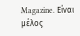Magazine. Eίναι μέλος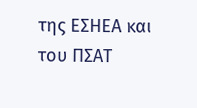της ΕΣΗΕΑ και του ΠΣΑΤ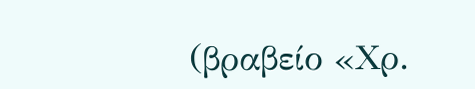(βραβείο «Χρ.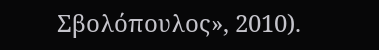Σβολόπουλος», 2010).